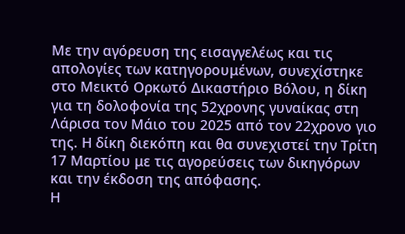Με την αγόρευση της εισαγγελέως και τις απολογίες των κατηγορουμένων, συνεχίστηκε στο Μεικτό Ορκωτό Δικαστήριο Βόλου, η δίκη για τη δολοφονία της 52χρονης γυναίκας στη Λάρισα τον Μάιο του 2025 από τον 22χρονο γιο της. Η δίκη διεκόπη και θα συνεχιστεί την Τρίτη 17 Μαρτίου με τις αγορεύσεις των δικηγόρων και την έκδοση της απόφασης.
Η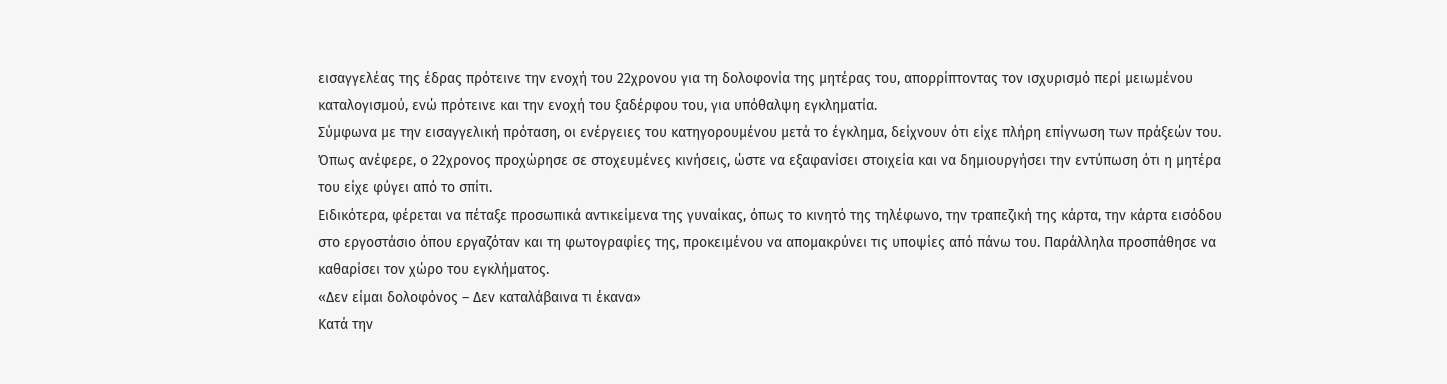εισαγγελέας της έδρας πρότεινε την ενοχή του 22χρονου για τη δολοφονία της μητέρας του, απορρίπτοντας τον ισχυρισμό περί μειωμένου καταλογισμού, ενώ πρότεινε και την ενοχή του ξαδέρφου του, για υπόθαλψη εγκληματία.
Σύμφωνα με την εισαγγελική πρόταση, οι ενέργειες του κατηγορουμένου μετά το έγκλημα, δείχνουν ότι είχε πλήρη επίγνωση των πράξεών του. Όπως ανέφερε, ο 22χρονος προχώρησε σε στοχευμένες κινήσεις, ώστε να εξαφανίσει στοιχεία και να δημιουργήσει την εντύπωση ότι η μητέρα του είχε φύγει από το σπίτι.
Ειδικότερα, φέρεται να πέταξε προσωπικά αντικείμενα της γυναίκας, όπως το κινητό της τηλέφωνο, την τραπεζική της κάρτα, την κάρτα εισόδου στο εργοστάσιο όπου εργαζόταν και τη φωτογραφίες της, προκειμένου να απομακρύνει τις υποψίες από πάνω του. Παράλληλα προσπάθησε να καθαρίσει τον χώρο του εγκλήματος.
«Δεν είμαι δολοφόνος – Δεν καταλάβαινα τι έκανα»
Κατά την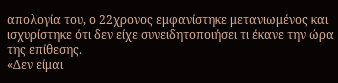απολογία του, ο 22χρονος εμφανίστηκε μετανιωμένος και ισχυρίστηκε ότι δεν είχε συνειδητοποιήσει τι έκανε την ώρα της επίθεσης.
«Δεν είμαι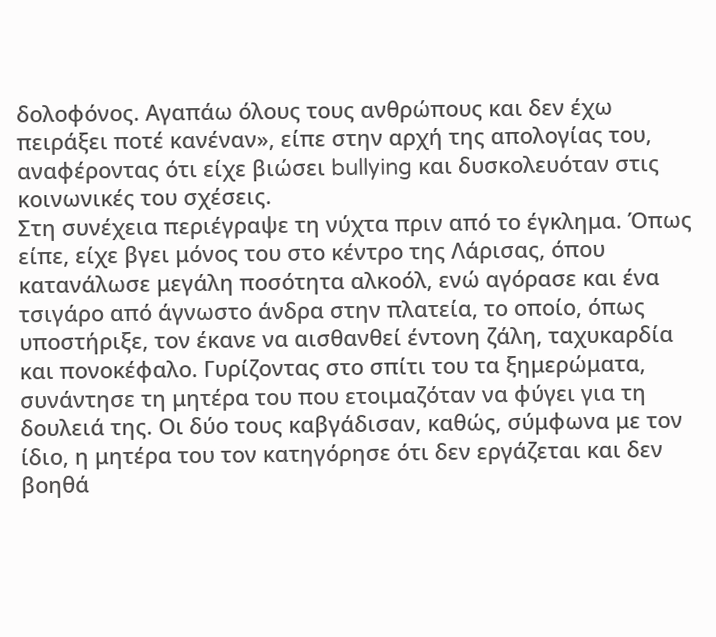δολοφόνος. Αγαπάω όλους τους ανθρώπους και δεν έχω πειράξει ποτέ κανέναν», είπε στην αρχή της απολογίας του, αναφέροντας ότι είχε βιώσει bullying και δυσκολευόταν στις κοινωνικές του σχέσεις.
Στη συνέχεια περιέγραψε τη νύχτα πριν από το έγκλημα. Όπως είπε, είχε βγει μόνος του στο κέντρο της Λάρισας, όπου κατανάλωσε μεγάλη ποσότητα αλκοόλ, ενώ αγόρασε και ένα τσιγάρο από άγνωστο άνδρα στην πλατεία, το οποίο, όπως υποστήριξε, τον έκανε να αισθανθεί έντονη ζάλη, ταχυκαρδία και πονοκέφαλο. Γυρίζοντας στο σπίτι του τα ξημερώματα, συνάντησε τη μητέρα του που ετοιμαζόταν να φύγει για τη δουλειά της. Οι δύο τους καβγάδισαν, καθώς, σύμφωνα με τον ίδιο, η μητέρα του τον κατηγόρησε ότι δεν εργάζεται και δεν βοηθά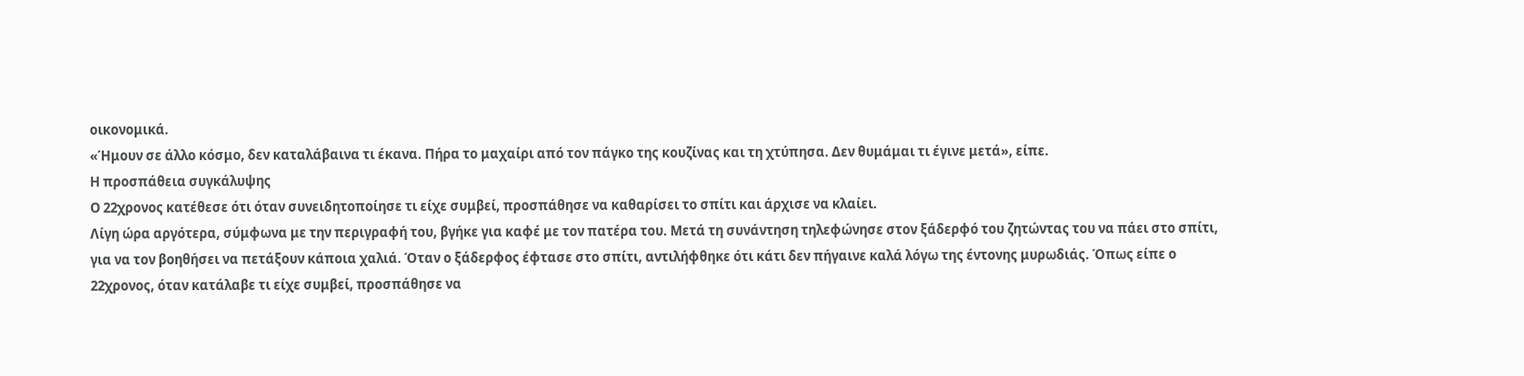οικονομικά.
«Ήμουν σε άλλο κόσμο, δεν καταλάβαινα τι έκανα. Πήρα το μαχαίρι από τον πάγκο της κουζίνας και τη χτύπησα. Δεν θυμάμαι τι έγινε μετά», είπε.
Η προσπάθεια συγκάλυψης
Ο 22χρονος κατέθεσε ότι όταν συνειδητοποίησε τι είχε συμβεί, προσπάθησε να καθαρίσει το σπίτι και άρχισε να κλαίει.
Λίγη ώρα αργότερα, σύμφωνα με την περιγραφή του, βγήκε για καφέ με τον πατέρα του. Μετά τη συνάντηση τηλεφώνησε στον ξάδερφό του ζητώντας του να πάει στο σπίτι, για να τον βοηθήσει να πετάξουν κάποια χαλιά. Όταν ο ξάδερφος έφτασε στο σπίτι, αντιλήφθηκε ότι κάτι δεν πήγαινε καλά λόγω της έντονης μυρωδιάς. Όπως είπε ο 22χρονος, όταν κατάλαβε τι είχε συμβεί, προσπάθησε να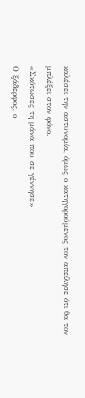καλέσει την αστυνομία, όμως ο κατηγορούμενος τον απείλησε ότι θα τον μπλέξει στον φόνο.
«Σκότωσες τη μάνα που σε γέννησε»
Ο ξάδερφος, ο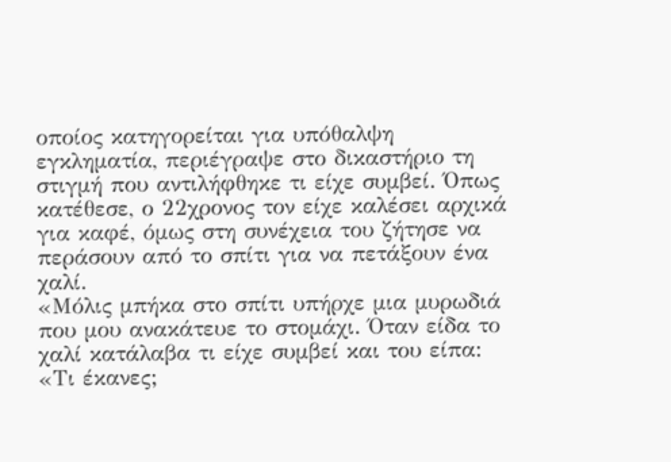οποίος κατηγορείται για υπόθαλψη εγκληματία, περιέγραψε στο δικαστήριο τη στιγμή που αντιλήφθηκε τι είχε συμβεί. Όπως κατέθεσε, ο 22χρονος τον είχε καλέσει αρχικά για καφέ, όμως στη συνέχεια του ζήτησε να περάσουν από το σπίτι για να πετάξουν ένα χαλί.
«Μόλις μπήκα στο σπίτι υπήρχε μια μυρωδιά που μου ανακάτευε το στομάχι. Όταν είδα το χαλί κατάλαβα τι είχε συμβεί και του είπα: «Τι έκανες;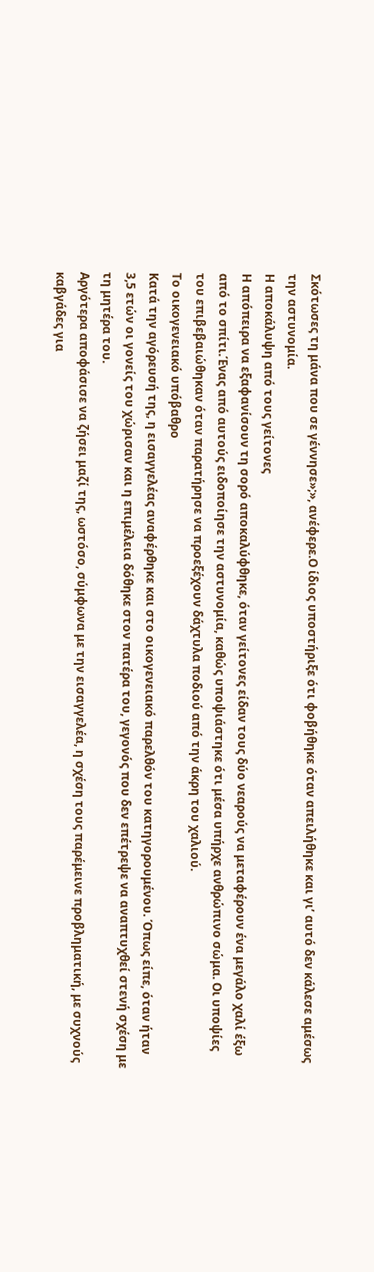Σκότωσες τη μάνα που σε γέννησε»;», ανέφερε.Ο ίδιος υποστήριξε ότι φοβήθηκε όταν απειλήθηκε και γι’ αυτό δεν κάλεσε αμέσως την αστυνομία.
Η αποκάλυψη από τους γείτονες
Η απόπειρα να εξαφανίσουν τη σορό αποκαλύφθηκε, όταν γείτονες είδαν τους δύο νεαρούς να μεταφέρουν ένα μεγάλο χαλί έξω από το σπίτι.Ένας από αυτούς ειδοποίησε την αστυνομία, καθώς υποψιάστηκε ότι μέσα υπήρχε ανθρώπινο σώμα. Οι υποψίες του επιβεβαιώθηκαν όταν παρατήρησε να προεξέχουν δάχτυλα ποδιού από την άκρη του χαλιού.
Το οικογενειακό υπόβαθρο
Κατά την αγόρευσή της, η εισαγγελέας αναφέρθηκε και στο οικογενειακό παρελθόν του κατηγορουμένου. Όπως είπε, όταν ήταν 3,5 ετών οι γονείς του χώρισαν και η επιμέλεια δόθηκε στον πατέρα του, γεγονός που δεν επέτρεψε να αναπτυχθεί στενή σχέση με τη μητέρα του.
Αργότερα αποφάσισε να ζήσει μαζί της, ωστόσο, σύμφωνα με την εισαγγελέα, η σχέση τους παρέμεινε προβληματική, με συχνούς καβγάδες για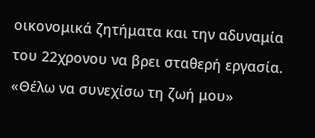οικονομικά ζητήματα και την αδυναμία του 22χρονου να βρει σταθερή εργασία.
«Θέλω να συνεχίσω τη ζωή μου»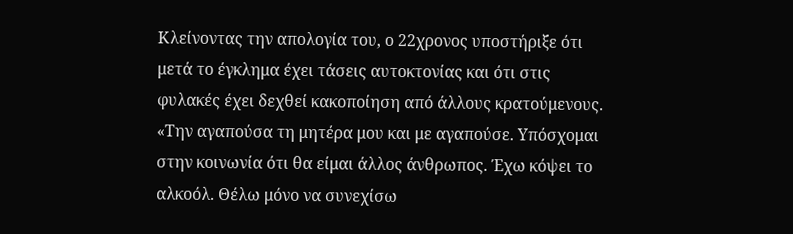Κλείνοντας την απολογία του, ο 22χρονος υποστήριξε ότι μετά το έγκλημα έχει τάσεις αυτοκτονίας και ότι στις φυλακές έχει δεχθεί κακοποίηση από άλλους κρατούμενους. «Την αγαπούσα τη μητέρα μου και με αγαπούσε. Υπόσχομαι στην κοινωνία ότι θα είμαι άλλος άνθρωπος. Έχω κόψει το αλκοόλ. Θέλω μόνο να συνεχίσω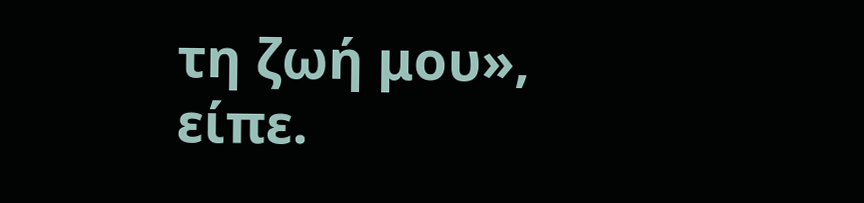τη ζωή μου», είπε.